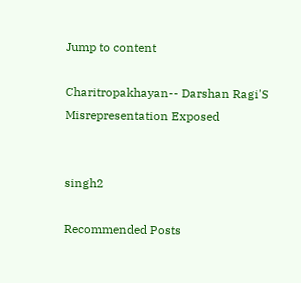Jump to content

Charitropakhayan-- Darshan Ragi'S Misrepresentation Exposed


singh2

Recommended Posts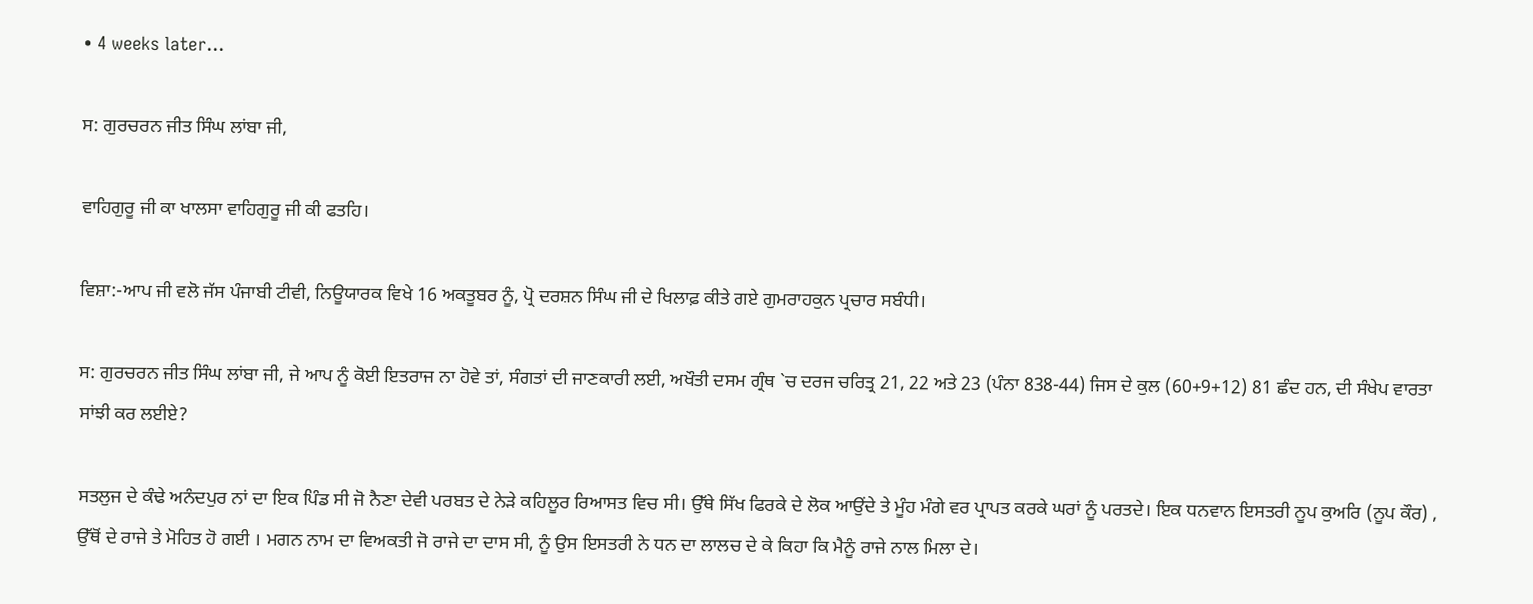• 4 weeks later...

ਸ: ਗੁਰਚਰਨ ਜੀਤ ਸਿੰਘ ਲਾਂਬਾ ਜੀ,

ਵਾਹਿਗੁਰੂ ਜੀ ਕਾ ਖਾਲਸਾ ਵਾਹਿਗੁਰੂ ਜੀ ਕੀ ਫਤਹਿ।

ਵਿਸ਼ਾ:-ਆਪ ਜੀ ਵਲੋ ਜੱਸ ਪੰਜਾਬੀ ਟੀਵੀ, ਨਿਊਯਾਰਕ ਵਿਖੇ 16 ਅਕਤੂਬਰ ਨੂੰ, ਪ੍ਰੋ ਦਰਸ਼ਨ ਸਿੰਘ ਜੀ ਦੇ ਖਿਲਾਫ਼ ਕੀਤੇ ਗਏ ਗੁਮਰਾਹਕੁਨ ਪ੍ਰਚਾਰ ਸਬੰਧੀ।

ਸ: ਗੁਰਚਰਨ ਜੀਤ ਸਿੰਘ ਲਾਂਬਾ ਜੀ, ਜੇ ਆਪ ਨੂੰ ਕੋਈ ਇਤਰਾਜ ਨਾ ਹੋਵੇ ਤਾਂ, ਸੰਗਤਾਂ ਦੀ ਜਾਣਕਾਰੀ ਲਈ, ਅਖੌਤੀ ਦਸਮ ਗ੍ਰੰਥ `ਚ ਦਰਜ ਚਰਿਤ੍ਰ 21, 22 ਅਤੇ 23 (ਪੰਨਾ 838-44) ਜਿਸ ਦੇ ਕੁਲ (60+9+12) 81 ਛੰਦ ਹਨ, ਦੀ ਸੰਖੇਪ ਵਾਰਤਾ ਸਾਂਝੀ ਕਰ ਲਈਏ?

ਸਤਲੁਜ ਦੇ ਕੰਢੇ ਅਨੰਦਪੁਰ ਨਾਂ ਦਾ ਇਕ ਪਿੰਡ ਸੀ ਜੋ ਨੈਣਾ ਦੇਵੀ ਪਰਬਤ ਦੇ ਨੇੜੇ ਕਹਿਲੂਰ ਰਿਆਸਤ ਵਿਚ ਸੀ। ਉੱਥੇ ਸਿੱਖ ਫਿਰਕੇ ਦੇ ਲੋਕ ਆਉਂਦੇ ਤੇ ਮੂੰਹ ਮੰਗੇ ਵਰ ਪ੍ਰਾਪਤ ਕਰਕੇ ਘਰਾਂ ਨੂੰ ਪਰਤਦੇ। ਇਕ ਧਨਵਾਨ ਇਸਤਰੀ ਨੂਪ ਕੁਅਰਿ (ਨੂਪ ਕੌਰ) , ਉੱਥੋਂ ਦੇ ਰਾਜੇ ਤੇ ਮੋਹਿਤ ਹੋ ਗਈ । ਮਗਨ ਨਾਮ ਦਾ ਵਿਅਕਤੀ ਜੋ ਰਾਜੇ ਦਾ ਦਾਸ ਸੀ, ਨੂੰ ਉਸ ਇਸਤਰੀ ਨੇ ਧਨ ਦਾ ਲਾਲਚ ਦੇ ਕੇ ਕਿਹਾ ਕਿ ਮੈਨੂੰ ਰਾਜੇ ਨਾਲ ਮਿਲਾ ਦੇ।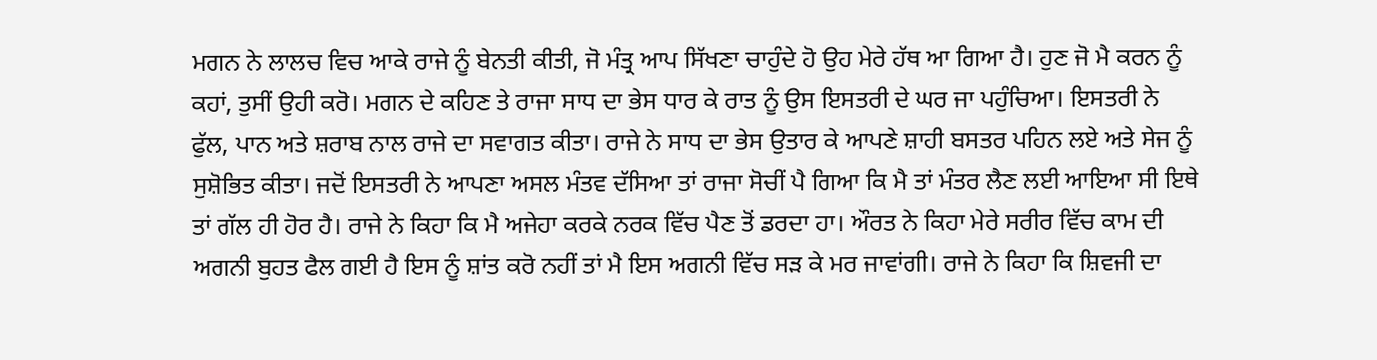ਮਗਨ ਨੇ ਲਾਲਚ ਵਿਚ ਆਕੇ ਰਾਜੇ ਨੂੰ ਬੇਨਤੀ ਕੀਤੀ, ਜੋ ਮੰਤ੍ਰ ਆਪ ਸਿੱਖਣਾ ਚਾਹੁੰਦੇ ਹੋ ਉਹ ਮੇਰੇ ਹੱਥ ਆ ਗਿਆ ਹੈ। ਹੁਣ ਜੋ ਮੈ ਕਰਨ ਨੂੰ ਕਹਾਂ, ਤੁਸੀਂ ਉਹੀ ਕਰੋ। ਮਗਨ ਦੇ ਕਹਿਣ ਤੇ ਰਾਜਾ ਸਾਧ ਦਾ ਭੇਸ ਧਾਰ ਕੇ ਰਾਤ ਨੂੰ ਉਸ ਇਸਤਰੀ ਦੇ ਘਰ ਜਾ ਪਹੁੰਚਿਆ। ਇਸਤਰੀ ਨੇ ਫੁੱਲ, ਪਾਨ ਅਤੇ ਸ਼ਰਾਬ ਨਾਲ ਰਾਜੇ ਦਾ ਸਵਾਗਤ ਕੀਤਾ। ਰਾਜੇ ਨੇ ਸਾਧ ਦਾ ਭੇਸ ਉਤਾਰ ਕੇ ਆਪਣੇ ਸ਼ਾਹੀ ਬਸਤਰ ਪਹਿਨ ਲਏ ਅਤੇ ਸੇਜ ਨੂੰ ਸੁਸ਼ੋਭਿਤ ਕੀਤਾ। ਜਦੋਂ ਇਸਤਰੀ ਨੇ ਆਪਣਾ ਅਸਲ ਮੰਤਵ ਦੱਸਿਆ ਤਾਂ ਰਾਜਾ ਸੋਚੀਂ ਪੈ ਗਿਆ ਕਿ ਮੈ ਤਾਂ ਮੰਤਰ ਲੈਣ ਲਈ ਆਇਆ ਸੀ ਇਥੇ ਤਾਂ ਗੱਲ ਹੀ ਹੋਰ ਹੈ। ਰਾਜੇ ਨੇ ਕਿਹਾ ਕਿ ਮੈ ਅਜੇਹਾ ਕਰਕੇ ਨਰਕ ਵਿੱਚ ਪੈਣ ਤੋਂ ਡਰਦਾ ਹਾ। ਔਰਤ ਨੇ ਕਿਹਾ ਮੇਰੇ ਸਰੀਰ ਵਿੱਚ ਕਾਮ ਦੀ ਅਗਨੀ ਬੁਹਤ ਫੈਲ ਗਈ ਹੈ ਇਸ ਨੂੰ ਸ਼ਾਂਤ ਕਰੋ ਨਹੀਂ ਤਾਂ ਮੈ ਇਸ ਅਗਨੀ ਵਿੱਚ ਸੜ ਕੇ ਮਰ ਜਾਵਾਂਗੀ। ਰਾਜੇ ਨੇ ਕਿਹਾ ਕਿ ਸ਼ਿਵਜੀ ਦਾ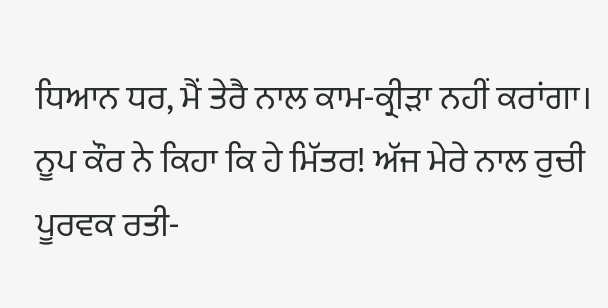ਧਿਆਨ ਧਰ, ਮੈਂ ਤੇਰੈ ਨਾਲ ਕਾਮ-ਕ੍ਰੀੜਾ ਨਹੀਂ ਕਰਾਂਗਾ। ਨੂਪ ਕੌਰ ਨੇ ਕਿਹਾ ਕਿ ਹੇ ਮਿੱਤਰ! ਅੱਜ ਮੇਰੇ ਨਾਲ ਰੁਚੀ ਪੂਰਵਕ ਰਤੀ-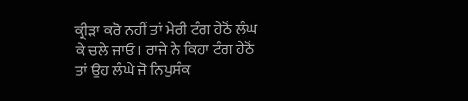ਕ੍ਰੀੜਾ ਕਰੋ ਨਹੀਂ ਤਾਂ ਮੇਰੀ ਟੰਗ ਹੇਠੋਂ ਲੰਘ ਕੇ ਚਲੇ ਜਾਓ। ਰਾਜੇ ਨੇ ਕਿਹਾ ਟੰਗ ਹੇਠੋਂ ਤਾਂ ਉਹ ਲੰਘੇ ਜੋ ਨਿਪੁਸੰਕ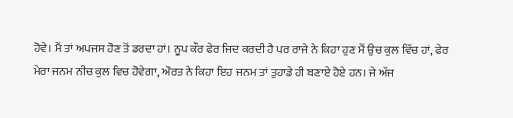ਹੋਵੇ। ਮੈਂ ਤਾਂ ਅਪਜਸ ਹੋਣ ਤੋਂ ਡਰਦਾ ਹਾਂ। ਨੂਪ ਕੌਰ ਫੇਰ ਜਿਦ ਕਰਦੀ ਹੈ ਪਰ ਰਾਜੇ ਨੇ ਕਿਹਾ ਹੁਣ ਮੈਂ ਉਚ ਕੁਲ ਵਿੱਚ ਹਾਂ, ਫੇਰ ਮੇਰਾ ਜਨਮ ਨੀਚ ਕੁਲ ਵਿਚ ਹੋਵੇਗਾ, ਔਰਤ ਨੇ ਕਿਹਾ ਇਹ ਜਨਮ ਤਾਂ ਤੁਹਾਡੇ ਹੀ ਬਣਾਏ ਹੋਏ ਹਨ। ਜੇ ਅੱਜ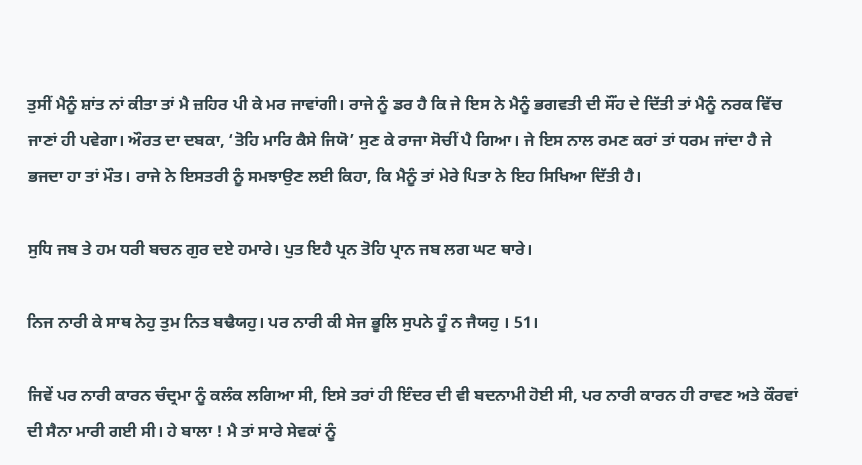ਤੁਸੀਂ ਮੈਨੂੰ ਸ਼ਾਂਤ ਨਾਂ ਕੀਤਾ ਤਾਂ ਮੈ ਜ਼ਹਿਰ ਪੀ ਕੇ ਮਰ ਜਾਵਾਂਗੀ। ਰਾਜੇ ਨੂੰ ਡਰ ਹੈ ਕਿ ਜੇ ਇਸ ਨੇ ਮੈਨੂੰ ਭਗਵਤੀ ਦੀ ਸੌਂਹ ਦੇ ਦਿੱਤੀ ਤਾਂ ਮੈਨੂੰ ਨਰਕ ਵਿੱਚ ਜਾਣਾਂ ਹੀ ਪਵੇਗਾ। ਔਰਤ ਦਾ ਦਬਕਾ, ‘ਤੋਹਿ ਮਾਰਿ ਕੈਸੇ ਜਿਯੋ’ ਸੁਣ ਕੇ ਰਾਜਾ ਸੋਚੀਂ ਪੈ ਗਿਆ। ਜੇ ਇਸ ਨਾਲ ਰਮਣ ਕਰਾਂ ਤਾਂ ਧਰਮ ਜਾਂਦਾ ਹੈ ਜੇ ਭਜਦਾ ਹਾ ਤਾਂ ਮੌਤ। ਰਾਜੇ ਨੇ ਇਸਤਰੀ ਨੂੰ ਸਮਝਾਉਣ ਲਈ ਕਿਹਾ, ਕਿ ਮੈਨੂੰ ਤਾਂ ਮੇਰੇ ਪਿਤਾ ਨੇ ਇਹ ਸਿਖਿਆ ਦਿੱਤੀ ਹੈ।

ਸੁਧਿ ਜਬ ਤੇ ਹਮ ਧਰੀ ਬਚਨ ਗੁਰ ਦਏ ਹਮਾਰੇ। ਪੁਤ ਇਹੈ ਪ੍ਰਨ ਤੋਹਿ ਪ੍ਰਾਨ ਜਬ ਲਗ ਘਟ ਥਾਰੇ।

ਨਿਜ ਨਾਰੀ ਕੇ ਸਾਥ ਨੇਹੁ ਤੁਮ ਨਿਤ ਬਢੈਯਹੁ। ਪਰ ਨਾਰੀ ਕੀ ਸੇਜ ਭੂਲਿ ਸੁਪਨੇ ਹੂੰ ਨ ਜੈਯਹੁ । 51।

ਜਿਵੇਂ ਪਰ ਨਾਰੀ ਕਾਰਨ ਚੰਦ੍ਰਮਾ ਨੂੰ ਕਲੰਕ ਲਗਿਆ ਸੀ, ਇਸੇ ਤਰਾਂ ਹੀ ਇੰਦਰ ਦੀ ਵੀ ਬਦਨਾਮੀ ਹੋਈ ਸੀ, ਪਰ ਨਾਰੀ ਕਾਰਨ ਹੀ ਰਾਵਣ ਅਤੇ ਕੌਰਵਾਂ ਦੀ ਸੈਨਾ ਮਾਰੀ ਗਈ ਸੀ। ਹੇ ਬਾਲਾ ! ਮੈ ਤਾਂ ਸਾਰੇ ਸੇਵਕਾਂ ਨੂੰ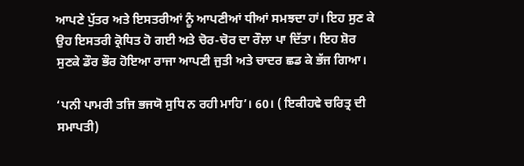ਆਪਣੇ ਪੁੱਤਰ ਅਤੇ ਇਸਤਰੀਆਂ ਨੂੰ ਆਪਣੀਆਂ ਧੀਆਂ ਸਮਝਦਾ ਹਾਂ। ਇਹ ਸੁਣ ਕੇ ਉਹ ਇਸਤਰੀ ਕ੍ਰੋਧਿਤ ਹੋ ਗਈ ਅਤੇ ਚੋਰ-ਚੋਰ ਦਾ ਰੌਲਾ ਪਾ ਦਿੱਤਾ। ਇਹ ਸ਼ੋਰ ਸੁਣਕੇ ਡੌਰ ਭੌਰ ਹੋਇਆ ਰਾਜਾ ਆਪਣੀ ਜੁਤੀ ਅਤੇ ਚਾਦਰ ਛਡ ਕੇ ਭੱਜ ਗਿਆ।

‘ਪਨੀ ਪਾਮਰੀ ਤਜਿ ਭਜਯੋ ਸੁਧਿ ਨ ਰਹੀ ਮਾਹਿ’। 60। ( ਇਕੀਹਵੇ ਚਰਿਤ੍ਰ ਦੀ ਸਮਾਪਤੀ)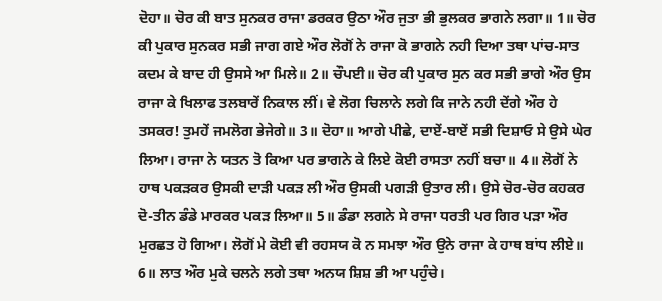ਦੋਹਾ॥ ਚੋਰ ਕੀ ਬਾਤ ਸੁਨਕਰ ਰਾਜਾ ਡਰਕਰ ਉਠਾ ਔਰ ਜੁਤਾ ਭੀ ਭੁਲਕਰ ਭਾਗਨੇ ਲਗਾ॥ 1॥ ਚੋਰ ਕੀ ਪੁਕਾਰ ਸੁਨਕਰ ਸਭੀ ਜਾਗ ਗਏ ਔਰ ਲੋਗੋਂ ਨੇ ਰਾਜਾ ਕੋ ਭਾਗਨੇ ਨਹੀ ਦਿਆ ਤਥਾ ਪਾਂਚ-ਸਾਤ ਕਦਮ ਕੇ ਬਾਦ ਹੀ ਉਸਸੇ ਆ ਮਿਲੇ॥ 2॥ ਚੌਪਈ॥ ਚੋਰ ਕੀ ਪੁਕਾਰ ਸੁਨ ਕਰ ਸਭੀ ਭਾਗੇ ਔਰ ਉਸ ਰਾਜਾ ਕੇ ਖਿਲਾਫ ਤਲਬਾਰੇਂ ਨਿਕਾਲ ਲੀਂ। ਵੇ ਲੋਗ ਚਿਲਾਨੇ ਲਗੇ ਕਿ ਜਾਨੇ ਨਹੀ ਦੇਂਗੇ ਔਰ ਹੇ ਤਸਕਰ! ਤੁਮਹੇਂ ਜਮਲੋਗ ਭੇਜੇਗੇ॥ 3॥ ਦੋਹਾ॥ ਆਗੇ ਪੀਛੇ, ਦਾਏਂ-ਬਾਏਂ ਸਭੀ ਦਿਸ਼ਾਓ ਸੇ ਉਸੇ ਘੇਰ ਲਿਆ। ਰਾਜਾ ਨੇ ਯਤਨ ਤੋ ਕਿਆ ਪਰ ਭਾਗਨੇ ਕੇ ਲਿਏ ਕੋਈ ਰਾਸਤਾ ਨਹੀਂ ਬਚਾ॥ 4॥ ਲੋਗੋਂ ਨੇ ਹਾਥ ਪਕੜਕਰ ਉਸਕੀ ਦਾੜੀ ਪਕੜ ਲੀ ਔਰ ਉਸਕੀ ਪਗੜੀ ਉਤਾਰ ਲੀ। ਉਸੇ ਚੋਰ-ਚੋਰ ਕਹਕਰ ਦੋ-ਤੀਨ ਡੰਡੇ ਮਾਰਕਰ ਪਕੜ ਲਿਆ॥ 5॥ ਡੰਡਾ ਲਗਨੇ ਸੇ ਰਾਜਾ ਧਰਤੀ ਪਰ ਗਿਰ ਪੜਾ ਔਰ ਮੁਰਛਤ ਹੋ ਗਿਆ। ਲੋਗੋਂ ਮੇ ਕੋਈ ਵੀ ਰਹਸਯ ਕੋ ਨ ਸਮਝਾ ਔਰ ਉਨੇ ਰਾਜਾ ਕੇ ਹਾਥ ਬਾਂਧ ਲੀਏ॥ 6॥ ਲਾਤ ਔਰ ਮੁਕੇ ਚਲਨੇ ਲਗੇ ਤਥਾ ਅਨਯ ਸ਼ਿਸ਼ ਭੀ ਆ ਪਹੁੰਚੇ।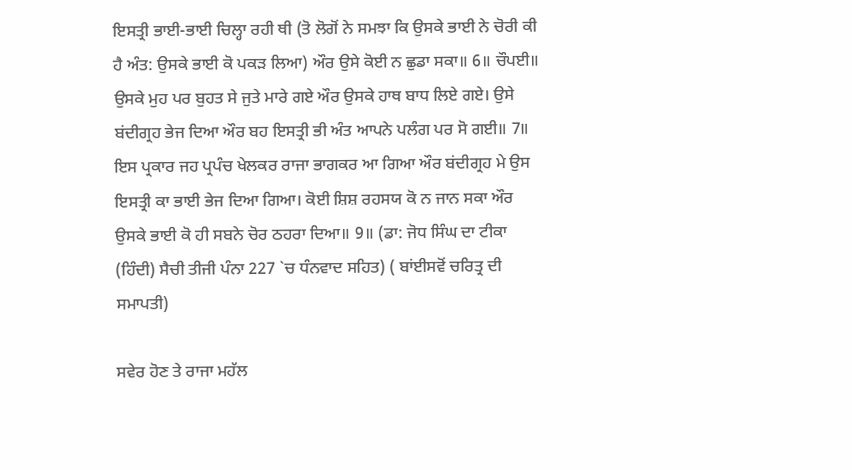ਇਸਤ੍ਰੀ ਭਾਈ-ਭਾਈ ਚਿਲ੍ਹਾ ਰਹੀ ਥੀ (ਤੋ ਲੋਗੋਂ ਨੇ ਸਮਝਾ ਕਿ ਉਸਕੇ ਭਾਈ ਨੇ ਚੋਰੀ ਕੀ ਹੈ ਅੰਤ: ਉਸਕੇ ਭਾਈ ਕੋ ਪਕੜ ਲਿਆ) ਔਰ ਉਸੇ ਕੋਈ ਨ ਛੁਡਾ ਸਕਾ॥ 6॥ ਚੌਪਈ॥ ਉਸਕੇ ਮੁਹ ਪਰ ਬੁਹਤ ਸੇ ਜੁਤੇ ਮਾਰੇ ਗਏ ਔਰ ਉਸਕੇ ਹਾਥ ਬਾਧ ਲਿਏ ਗਏ। ਉਸੇ ਬਂਦੀਗ੍ਰਹ ਭੇਜ ਦਿਆ ਔਰ ਬਹ ਇਸਤ੍ਰੀ ਭੀ ਅੰਤ ਆਪਨੇ ਪਲੰਗ ਪਰ ਸੋ ਗਈ॥ 7॥ ਇਸ ਪ੍ਰਕਾਰ ਜਹ ਪ੍ਰਪੰਚ ਖੇਲਕਰ ਰਾਜਾ ਭਾਗਕਰ ਆ ਗਿਆ ਔਰ ਬਂਦੀਗ੍ਰਹ ਮੇ ਉਸ ਇਸਤ੍ਰੀ ਕਾ ਭਾਈ ਭੇਜ ਦਿਆ ਗਿਆ। ਕੋਈ ਸ਼ਿਸ਼ ਰਹਸਯ ਕੋ ਨ ਜਾਨ ਸਕਾ ਔਰ ਉਸਕੇ ਭਾਈ ਕੋ ਹੀ ਸਬਨੇ ਚੋਰ ਠਹਰਾ ਦਿਆ॥ 9॥ (ਡਾ: ਜੋਧ ਸਿੰਘ ਦਾ ਟੀਕਾ (ਹਿੰਦੀ) ਸੈਚੀ ਤੀਜੀ ਪੰਨਾ 227 `ਚ ਧੰਨਵਾਦ ਸਹਿਤ) ( ਬਾਂਈਸਵੋਂ ਚਰਿਤ੍ਰ ਦੀ ਸਮਾਪਤੀ)

ਸਵੇਰ ਹੋਣ ਤੇ ਰਾਜਾ ਮਹੱਲ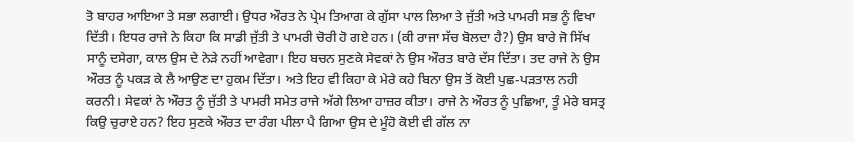ਤੋ ਬਾਹਰ ਆਇਆ ਤੇ ਸਭਾ ਲਗਾਈ। ਉਧਰ ਔਰਤ ਨੇ ਪ੍ਰੇਮ ਤਿਆਗ ਕੇ ਗੁੱਸਾ ਪਾਲ ਲਿਆ ਤੇ ਜੁੱਤੀ ਅਤੇ ਪਾਮਰੀ ਸਭ ਨੂੰ ਵਿਖਾ ਦਿੱਤੀ। ਇਧਰ ਰਾਜੇ ਨੇ ਕਿਹਾ ਕਿ ਸਾਡੀ ਜੁੱਤੀ ਤੇ ਪਾਮਰੀ ਚੋਰੀ ਹੋ ਗਏ ਹਨ। (ਕੀ ਰਾਜਾ ਸੱਚ ਬੋਲਦਾ ਹੈ?) ਉਸ ਬਾਰੇ ਜੋ ਸਿੱਖ ਸਾਨੂੰ ਦਸੇਗਾ, ਕਾਲ ਉਸ ਦੇ ਨੇੜੇ ਨਹੀਂ ਆਵੇਗਾ। ਇਹ ਬਚਨ ਸੁਣਕੇ ਸੇਵਕਾਂ ਨੇ ਉਸ ਔਰਤ ਬਾਰੇ ਦੱਸ ਦਿੱਤਾ। ਤਦ ਰਾਜੇ ਨੇ ਉਸ ਔਰਤ ਨੂੰ ਪਕੜ ਕੇ ਲੈ ਆਉਣ ਦਾ ਹੁਕਮ ਦਿੱਤਾ। ਅਤੇ ਇਹ ਵੀ ਕਿਹਾ ਕੇ ਮੇਰੇ ਕਹੇ ਬਿਨਾ ਉਸ ਤੋਂ ਕੋਈ ਪੁਛ-ਪੜਤਾਲ ਨਹੀ ਕਰਨੀ। ਸੇਵਕਾਂ ਨੇ ਔਰਤ ਨੂੰ ਜੁੱਤੀ ਤੇ ਪਾਮਰੀ ਸਮੇਤ ਰਾਜੇ ਅੱਗੇ ਲਿਆ ਹਾਜ਼ਰ ਕੀਤਾ। ਰਾਜੇ ਨੇ ਔਰਤ ਨੂੰ ਪੁਛਿਆ, ਤੂੰ ਮੇਰੇ ਬਸਤ੍ਰ ਕਿਉ ਚੁਰਾਏ ਹਨ? ਇਹ ਸੁਣਕੇ ਔਰਤ ਦਾ ਰੰਗ ਪੀਲਾ ਪੈ ਗਿਆ ਉਸ ਦੇ ਮੂੰਹੋ ਕੋਈ ਵੀ ਗੱਲ ਨਾ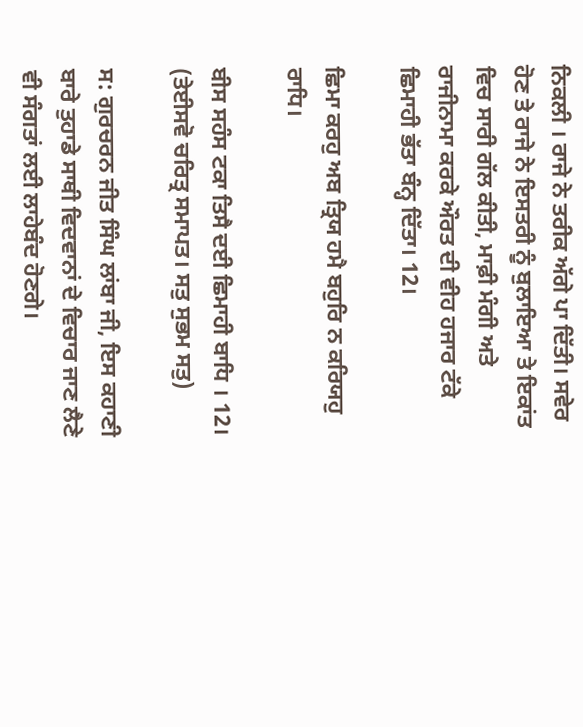ਨਿਕਲੀ । ਰਾਜੇ ਨੇ ਤਰੀਕ ਅੱਗੇ ਪਾ ਦਿੱਤੀ। ਸਵੇਰ ਹੋਣ ਤੇ ਰਾਜੇ ਨੇ ਇਸਤਰੀ ਨੂੰ ਬੁਲਾਇਆ ਤੇ ਇਕਾਂਤ ਵਿਚ ਸਾਰੀ ਗੱਲ ਕੀਤੀ, ਮਾਫ਼ੀ ਮੰਗੀ ਅਤੇ ਰਾਜੀਨਾਮਾ ਕਰਕੇ ਔਰਤ ਦੀ ਵੀਹ ਹਜਾਰ ਟੱਕੇ ਛਿਮਾਹੀ ਭੱਤਾ ਬੰਨ੍ਹ ਦਿੱਤਾ। 12।

ਛਿਮਾ ਕਰਹੁ ਅਬ ਤ੍ਰਿਯ ਹਮੈ ਬਹੁਰਿ ਨ ਕਰਿਯਹੁ ਰਾਧਿ।

ਬੀਸ ਸਹੰਸ ਟਕਾ ਤਿਸੈ ਦਈ ਛਿਮਾਹੀ ਬਾਧਿ । 12। (ਤੇਈਸਵੋ ਚਰਿਤ੍ਰ ਸਮਾਪਤ। ਸਤੁ ਸੁਭਮ ਸਤੁ)

ਸ: ਗੁਰਚਰਨ ਜੀਤ ਸਿੰਘ ਲਾਂਬਾ ਜੀ, ਇਸ ਕਹਾਣੀ ਬਾਰੇ ਤੁਹਾਡੇ ਸਾਥੀ ਵਿਦਵਾਨਾਂ ਦੇ ਵਿਚਾਰ ਜਾਣ ਲੈਣੇ ਵੀ ਸੰਗਤਾਂ ਲਈ ਲਾਹੇਬੰਦ ਹੋਣਗੇ।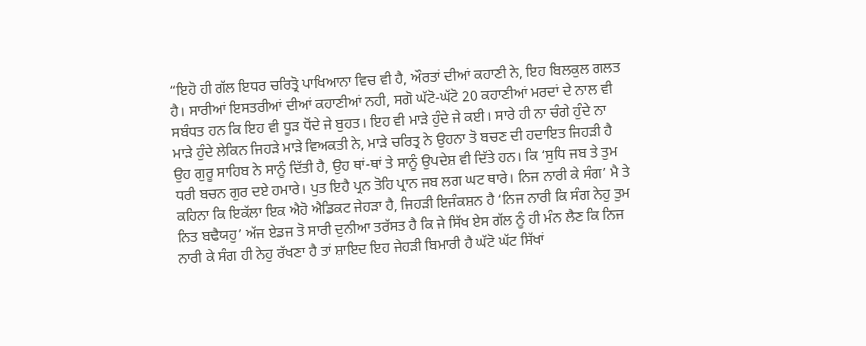“ਇਹੋ ਹੀ ਗੱਲ ਇਧਰ ਚਰਿਤ੍ਰੋ ਪਾਖਿਆਨਾ ਵਿਚ ਵੀ ਹੈ, ਔਰਤਾਂ ਦੀਆਂ ਕਹਾਣੀ ਨੇ, ਇਹ ਬਿਲਕੁਲ ਗਲਤ ਹੈ। ਸਾਰੀਆਂ ਇਸਤਰੀਆਂ ਦੀਆਂ ਕਹਾਣੀਆਂ ਨਹੀ, ਸਗੋ ਘੱਟੋ-ਘੱਟੋ 20 ਕਹਾਣੀਆਂ ਮਰਦਾਂ ਦੇ ਨਾਲ ਵੀ ਸਬੰਧਤ ਹਨ ਕਿ ਇਹ ਵੀ ਧੂੜ ਧੋਂਦੇ ਜੇ ਬੁਹਤ। ਇਹ ਵੀ ਮਾੜੇ ਹੁੰਦੇ ਜੇ ਕਈ। ਸਾਰੇ ਹੀ ਨਾ ਚੰਗੇ ਹੁੰਦੇ ਨਾ ਮਾੜੇ ਹੁੰਦੇ ਲੇਕਿਨ ਜਿਹੜੇ ਮਾੜੇ ਵਿਅਕਤੀ ਨੇ, ਮਾੜੇ ਚਰਿਤ੍ਰ ਨੇ ਉਹਨਾ ਤੋ ਬਚਣ ਦੀ ਹਦਾਇਤ ਜਿਹੜੀ ਹੈ ਉਹ ਗੁਰੂ ਸਾਹਿਬ ਨੇ ਸਾਨੂੰ ਦਿੱਤੀ ਹੈ, ਉਹ ਥਾਂ-ਥਾਂ ਤੇ ਸਾਨੂੰ ਉਪਦੇਸ਼ ਵੀ ਦਿੱਤੇ ਹਨ। ਕਿ ‘ਸੁਧਿ ਜਬ ਤੇ ਤੁਮ ਧਰੀ ਬਚਨ ਗੁਰ ਦਏ ਹਮਾਰੇ। ਪੁਤ ਇਹੈ ਪ੍ਰਨ ਤੋਹਿ ਪ੍ਰਾਨ ਜਬ ਲਗ ਘਟ ਥਾਰੇ। ਨਿਜ ਨਾਰੀ ਕੇ ਸੰਗ’ ਮੈ ਤੇ ਕਹਿਨਾ ਕਿ ਇਕੱਲਾ ਇਕ ਐਹੋ ਐਡਿਕਟ ਜੇਹੜਾ ਹੈ, ਜਿਹੜੀ ਇਜੰਕਸ਼ਨ ਹੈ ‘ਨਿਜ ਨਾਰੀ ਕਿ ਸੰਗ ਨੇਹੁ ਤੁਮ ਨਿਤ ਬਢੈਯਹੁ’ ਅੱਜ ਏਡਜ ਤੋ ਸਾਰੀ ਦੁਨੀਆ ਤਰੱਸਤ ਹੈ ਕਿ ਜੇ ਸਿੱਖ ਏਸ ਗੱਲ ਨੂੰ ਹੀ ਮੰਨ ਲੈਣ ਕਿ ਨਿਜ ਨਾਰੀ ਕੇ ਸੰਗ ਹੀ ਨੇਹੁ ਰੱਖਣਾ ਹੈ ਤਾਂ ਸ਼ਾਇਦ ਇਹ ਜੇਹੜੀ ਬਿਮਾਰੀ ਹੈ ਘੱਟੋ ਘੱਟ ਸਿੱਖਾਂ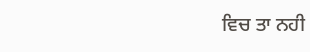ਵਿਚ ਤਾ ਨਹੀ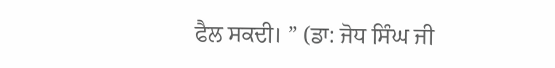ਫੈਲ ਸਕਦੀ। ” (ਡਾ: ਜੋਧ ਸਿੰਘ ਜੀ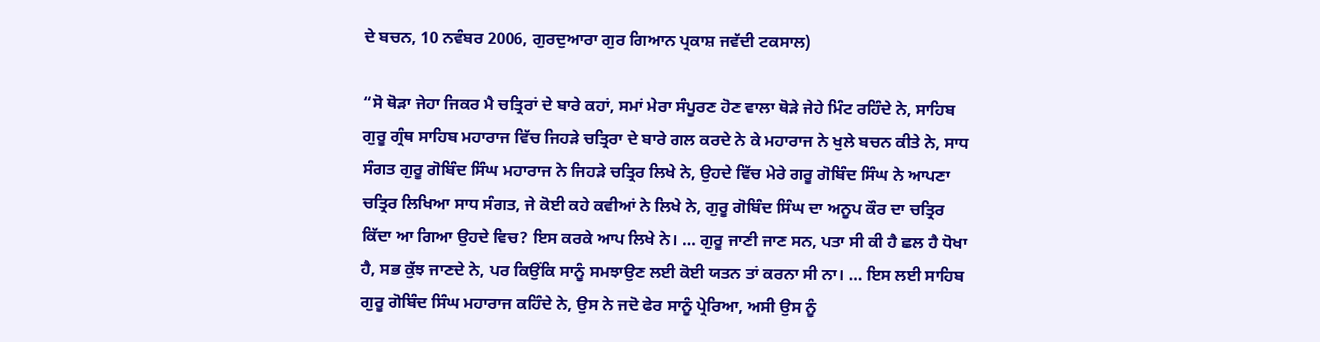ਦੇ ਬਚਨ, 10 ਨਵੰਬਰ 2006, ਗੁਰਦੁਆਰਾ ਗੁਰ ਗਿਆਨ ਪ੍ਰਕਾਸ਼ ਜਵੱਦੀ ਟਕਸਾਲ)

“ਸੋ ਥੋੜਾ ਜੇਹਾ ਜਿਕਰ ਮੈ ਚਤ੍ਰਿਰਾਂ ਦੇ ਬਾਰੇ ਕਹਾਂ, ਸਮਾਂ ਮੇਰਾ ਸੰਪੂਰਣ ਹੋਣ ਵਾਲਾ ਥੋੜੇ ਜੇਹੇ ਮਿੰਟ ਰਹਿੰਦੇ ਨੇ, ਸਾਹਿਬ ਗੁਰੂ ਗ੍ਰੰਥ ਸਾਹਿਬ ਮਹਾਰਾਜ ਵਿੱਚ ਜਿਹੜੇ ਚਤ੍ਰਿਰਾ ਦੇ ਬਾਰੇ ਗਲ ਕਰਦੇ ਨੇ ਕੇ ਮਹਾਰਾਜ ਨੇ ਖੁਲੇ ਬਚਨ ਕੀਤੇ ਨੇ, ਸਾਧ ਸੰਗਤ ਗੁਰੂ ਗੋਬਿੰਦ ਸਿੰਘ ਮਹਾਰਾਜ ਨੇ ਜਿਹੜੇ ਚਤ੍ਰਿਰ ਲਿਖੇ ਨੇ, ਉਹਦੇ ਵਿੱਚ ਮੇਰੇ ਗਰੂ ਗੋਬਿੰਦ ਸਿੰਘ ਨੇ ਆਪਣਾ ਚਤ੍ਰਿਰ ਲਿਖਿਆ ਸਾਧ ਸੰਗਤ, ਜੇ ਕੋਈ ਕਹੇ ਕਵੀਆਂ ਨੇ ਲਿਖੇ ਨੇ, ਗੁਰੂ ਗੋਬਿੰਦ ਸਿੰਘ ਦਾ ਅਨੂਪ ਕੌਰ ਦਾ ਚਤ੍ਰਿਰ ਕਿੱਦਾ ਆ ਗਿਆ ਉਹਦੇ ਵਿਚ? ਇਸ ਕਰਕੇ ਆਪ ਲਿਖੇ ਨੇ। … ਗੁਰੂ ਜਾਣੀ ਜਾਣ ਸਨ, ਪਤਾ ਸੀ ਕੀ ਹੈ ਛਲ ਹੈ ਧੋਖਾ ਹੈ, ਸਭ ਕੁੱਝ ਜਾਣਦੇ ਨੇ, ਪਰ ਕਿਉਂਕਿ ਸਾਨੂੰ ਸਮਝਾਉਣ ਲਈ ਕੋਈ ਯਤਨ ਤਾਂ ਕਰਨਾ ਸੀ ਨਾ। … ਇਸ ਲਈ ਸਾਹਿਬ ਗੁਰੂ ਗੋਬਿੰਦ ਸਿੰਘ ਮਹਾਰਾਜ ਕਹਿੰਦੇ ਨੇ, ਉਸ ਨੇ ਜਦੋ ਫੇਰ ਸਾਨੂੰ ਪ੍ਰੇਰਿਆ, ਅਸੀ ਉਸ ਨੂੰ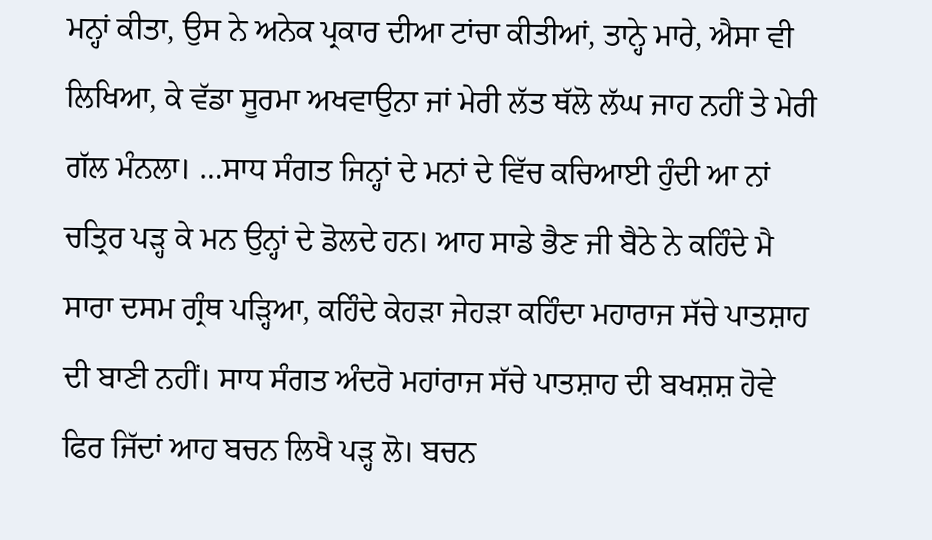ਮਨ੍ਹਾਂ ਕੀਤਾ, ਉਸ ਨੇ ਅਨੇਕ ਪ੍ਰਕਾਰ ਦੀਆ ਟਾਂਚਾ ਕੀਤੀਆਂ, ਤਾਨ੍ਹੇ ਮਾਰੇ, ਐਸਾ ਵੀ ਲਿਖਿਆ, ਕੇ ਵੱਡਾ ਸੂਰਮਾ ਅਖਵਾਉਨਾ ਜਾਂ ਮੇਰੀ ਲੱਤ ਥੱਲੋ ਲੱਘ ਜਾਹ ਨਹੀਂ ਤੇ ਮੇਰੀ ਗੱਲ ਮੰਨਲਾ। …ਸਾਧ ਸੰਗਤ ਜਿਨ੍ਹਾਂ ਦੇ ਮਨਾਂ ਦੇ ਵਿੱਚ ਕਚਿਆਈ ਹੁੰਦੀ ਆ ਨਾਂ ਚਤ੍ਰਿਰ ਪੜ੍ਹ ਕੇ ਮਨ ਉਨ੍ਹਾਂ ਦੇ ਡੋਲਦੇ ਹਨ। ਆਹ ਸਾਡੇ ਭੈਣ ਜੀ ਬੈਠੇ ਨੇ ਕਹਿੰਦੇ ਮੈ ਸਾਰਾ ਦਸਮ ਗ੍ਰੰਥ ਪੜ੍ਹਿਆ, ਕਹਿੰਦੇ ਕੇਹੜਾ ਜੇਹੜਾ ਕਹਿੰਦਾ ਮਹਾਰਾਜ ਸੱਚੇ ਪਾਤਸ਼ਾਹ ਦੀ ਬਾਣੀ ਨਹੀਂ। ਸਾਧ ਸੰਗਤ ਅੰਦਰੋ ਮਹਾਂਰਾਜ ਸੱਚੇ ਪਾਤਸ਼ਾਹ ਦੀ ਬਖਸ਼ਸ਼ ਹੋਵੇ ਫਿਰ ਜਿੱਦਾਂ ਆਹ ਬਚਨ ਲਿਖੈ ਪੜ੍ਹ ਲੋ। ਬਚਨ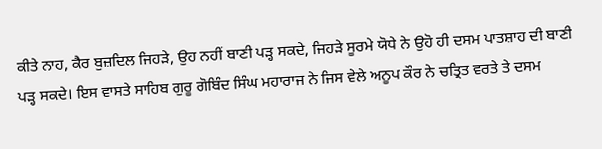ਕੀਤੇ ਨਾਹ, ਕੈਰ ਬੁਜ਼ਦਿਲ ਜਿਹੜੇ, ਉਹ ਨਹੀਂ ਬਾਣੀ ਪੜ੍ਹ ਸਕਦੇ, ਜਿਹੜੇ ਸੂਰਮੇ ਯੋਧੇ ਨੇ ਉਹੋ ਹੀ ਦਸਮ ਪਾਤਸ਼ਾਹ ਦੀ ਬਾਣੀ ਪੜ੍ਹ ਸਕਦੇ। ਇਸ ਵਾਸਤੇ ਸਾਹਿਬ ਗੁਰੂ ਗੋਬਿੰਦ ਸਿੰਘ ਮਹਾਰਾਜ ਨੇ ਜਿਸ ਵੇਲੇ ਅਨੂਪ ਕੌਰ ਨੇ ਚਤ੍ਰਿਤ ਵਰਤੇ ਤੇ ਦਸਮ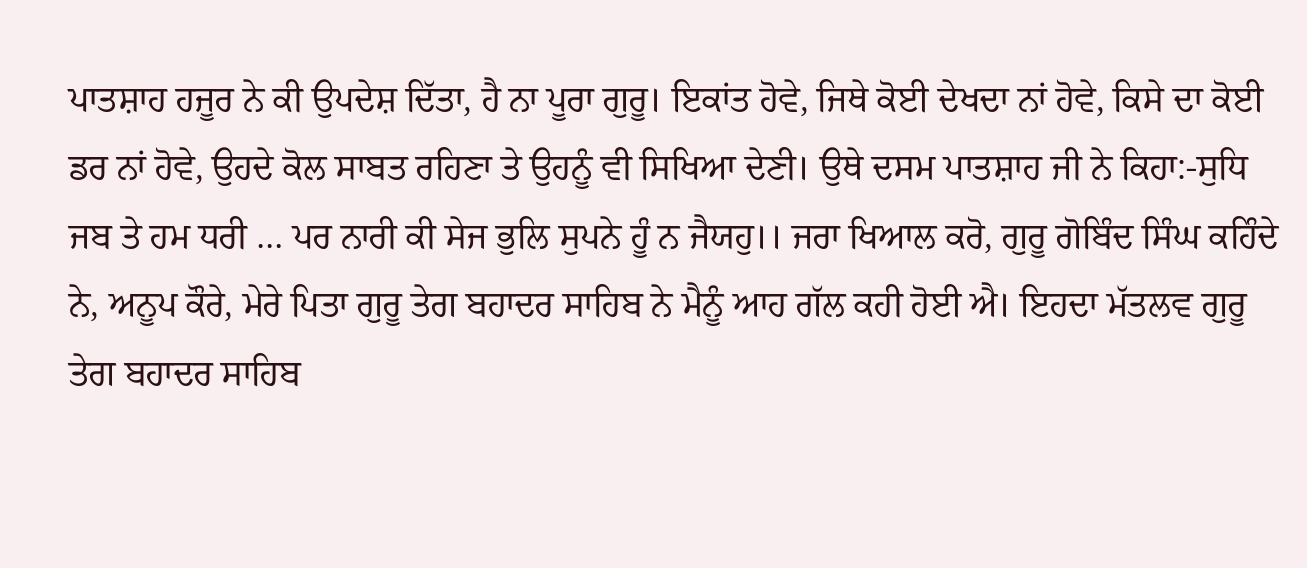ਪਾਤਸ਼ਾਹ ਹਜੂਰ ਨੇ ਕੀ ਉਪਦੇਸ਼ ਦਿੱਤਾ, ਹੈ ਨਾ ਪੂਰਾ ਗੁਰੂ। ਇਕਾਂਤ ਹੋਵੇ, ਜਿਥੇ ਕੋਈ ਦੇਖਦਾ ਨਾਂ ਹੋਵੇ, ਕਿਸੇ ਦਾ ਕੋਈ ਡਰ ਨਾਂ ਹੋਵੇ, ਉਹਦੇ ਕੋਲ ਸਾਬਤ ਰਹਿਣਾ ਤੇ ਉਹਨੂੰ ਵੀ ਸਿਖਿਆ ਦੇਣੀ। ਉਥੇ ਦਸਮ ਪਾਤਸ਼ਾਹ ਜੀ ਨੇ ਕਿਹਾ:-ਸੁਧਿ ਜਬ ਤੇ ਹਮ ਧਰੀ … ਪਰ ਨਾਰੀ ਕੀ ਸੇਜ ਭੁਲਿ ਸੁਪਨੇ ਹੂੰ ਨ ਜੈਯਹੁ।। ਜਰਾ ਖਿਆਲ ਕਰੋ, ਗੁਰੂ ਗੋਬਿੰਦ ਸਿੰਘ ਕਹਿੰਦੇ ਨੇ, ਅਨੂਪ ਕੌਰੇ, ਮੇਰੇ ਪਿਤਾ ਗੁਰੂ ਤੇਗ ਬਹਾਦਰ ਸਾਹਿਬ ਨੇ ਮੈਨੂੰ ਆਹ ਗੱਲ ਕਹੀ ਹੋਈ ਐ। ਇਹਦਾ ਮੱਤਲਵ ਗੁਰੂ ਤੇਗ ਬਹਾਦਰ ਸਾਹਿਬ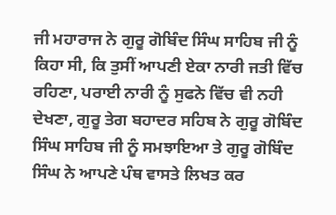ਜੀ ਮਹਾਰਾਜ ਨੇ ਗੁਰੂ ਗੋਬਿੰਦ ਸਿੰਘ ਸਾਹਿਬ ਜੀ ਨੂੰ ਕਿਹਾ ਸੀ, ਕਿ ਤੁਸੀਂ ਆਪਣੀ ਏਕਾ ਨਾਰੀ ਜਤੀ ਵਿੱਚ ਰਹਿਣਾ, ਪਰਾਈ ਨਾਰੀ ਨੂੰ ਸੁਫਨੇ ਵਿੱਚ ਵੀ ਨਹੀ ਦੇਖਣਾ, ਗੁਰੂ ਤੇਗ ਬਹਾਦਰ ਸਹਿਬ ਨੇ ਗੁਰੂ ਗੋਬਿੰਦ ਸਿੰਘ ਸਾਹਿਬ ਜੀ ਨੂੰ ਸਮਝਾਇਆ ਤੇ ਗੁਰੂ ਗੋਬਿੰਦ ਸਿੰਘ ਨੇ ਆਪਣੇ ਪੰਥ ਵਾਸਤੇ ਲਿਖਤ ਕਰ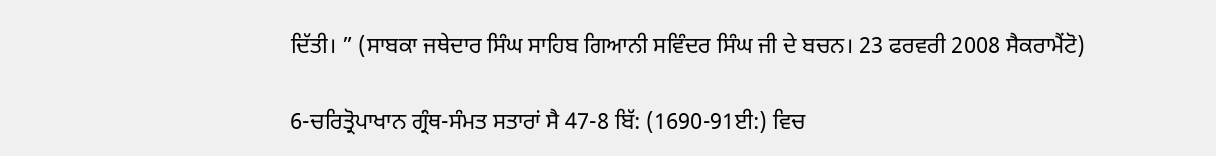ਦਿੱਤੀ। ” (ਸਾਬਕਾ ਜਥੇਦਾਰ ਸਿੰਘ ਸਾਹਿਬ ਗਿਆਨੀ ਸਵਿੰਦਰ ਸਿੰਘ ਜੀ ਦੇ ਬਚਨ। 23 ਫਰਵਰੀ 2008 ਸੈਕਰਾਮੈਂਟੋ)

6-ਚਰਿਤ੍ਰੋਪਾਖਾਨ ਗ੍ਰੰਥ-ਸੰਮਤ ਸਤਾਰਾਂ ਸੈ 47-8 ਬਿੱ: (1690-91ਈ:) ਵਿਚ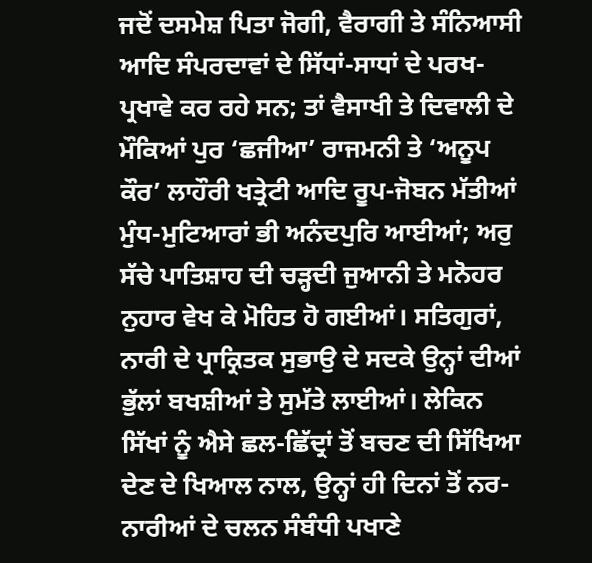ਜਦੋਂ ਦਸਮੇਸ਼ ਪਿਤਾ ਜੋਗੀ, ਵੈਰਾਗੀ ਤੇ ਸੰਨਿਆਸੀ ਆਦਿ ਸੰਪਰਦਾਵਾਂ ਦੇ ਸਿੱਧਾਂ-ਸਾਧਾਂ ਦੇ ਪਰਖ-ਪ੍ਰਖਾਵੇ ਕਰ ਰਹੇ ਸਨ; ਤਾਂ ਵੈਸਾਖੀ ਤੇ ਦਿਵਾਲੀ ਦੇ ਮੌਕਿਆਂ ਪੁਰ ‘ਛਜੀਆ’ ਰਾਜਮਨੀ ਤੇ ‘ਅਨੂਪ ਕੌਰ’ ਲਾਹੌਰੀ ਖਤ੍ਰੇਟੀ ਆਦਿ ਰੂਪ-ਜੋਬਨ ਮੱਤੀਆਂ ਮੁੰਧ-ਮੁਟਿਆਰਾਂ ਭੀ ਅਨੰਦਪੁਰਿ ਆਈਆਂ; ਅਰੁ ਸੱਚੇ ਪਾਤਿਸ਼ਾਹ ਦੀ ਚੜ੍ਹਦੀ ਜੁਆਨੀ ਤੇ ਮਨੋਹਰ ਨੁਹਾਰ ਵੇਖ ਕੇ ਮੋਹਿਤ ਹੋ ਗਈਆਂ। ਸਤਿਗੁਰਾਂ, ਨਾਰੀ ਦੇ ਪ੍ਰਾਕ੍ਰਿਤਕ ਸੁਭਾਉ ਦੇ ਸਦਕੇ ਉਨ੍ਹਾਂ ਦੀਆਂ ਭੁੱਲਾਂ ਬਖਸ਼ੀਆਂ ਤੇ ਸੁਮੱਤੇ ਲਾਈਆਂ। ਲੇਕਿਨ ਸਿੱਖਾਂ ਨੂੰ ਐਸੇ ਛਲ-ਛਿੱਦ੍ਰਾਂ ਤੋਂ ਬਚਣ ਦੀ ਸਿੱਖਿਆ ਦੇਣ ਦੇ ਖਿਆਲ ਨਾਲ, ਉਨ੍ਹਾਂ ਹੀ ਦਿਨਾਂ ਤੋਂ ਨਰ-ਨਾਰੀਆਂ ਦੇ ਚਲਨ ਸੰਬੰਧੀ ਪਖਾਣੇ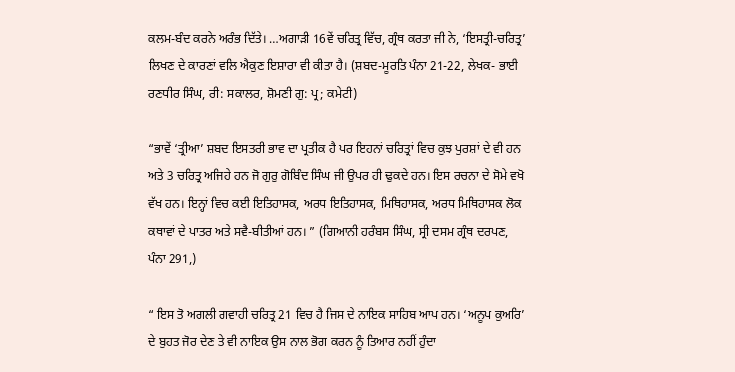ਕਲਮ-ਬੰਦ ਕਰਨੇ ਅਰੰਭ ਦਿੱਤੇ। …ਅਗਾੜੀ 16ਵੇਂ ਚਰਿਤ੍ਰ ਵਿੱਚ, ਗ੍ਰੰਥ ਕਰਤਾ ਜੀ ਨੇ, ‘ਇਸਤ੍ਰੀ-ਚਰਿਤ੍ਰ’ ਲਿਖਣ ਦੇ ਕਾਰਣਾਂ ਵਲਿ ਐਕੁਣ ਇਸ਼ਾਰਾ ਵੀ ਕੀਤਾ ਹੈ। (ਸ਼ਬਦ-ਮੂਰਤਿ ਪੰਨਾ 21-22, ਲੇਖਕ- ਭਾਈ ਰਣਧੀਰ ਸਿੰਘ, ਰੀ: ਸਕਾਲਰ, ਸ਼ੋਮਣੀ ਗੁ: ਪ੍ਰ; ਕਮੇਟੀ)

“ਭਾਵੇਂ ‘ਤ੍ਰੀਆ’ ਸ਼ਬਦ ਇਸਤਰੀ ਭਾਵ ਦਾ ਪ੍ਰਤੀਕ ਹੈ ਪਰ ਇਹਨਾਂ ਚਰਿਤ੍ਰਾਂ ਵਿਚ ਕੁਝ ਪੁਰਸ਼ਾਂ ਦੇ ਵੀ ਹਨ ਅਤੇ 3 ਚਰਿਤ੍ਰ ਅਜਿਹੇ ਹਨ ਜੋ ਗੁਰੁ ਗੋਬਿੰਦ ਸਿੰਘ ਜੀ ਉਪਰ ਹੀ ਢੁਕਦੇ ਹਨ। ਇਸ ਰਚਨਾ ਦੇ ਸੋਮੇ ਵਖੋ ਵੱਖ ਹਨ। ਇਨ੍ਹਾਂ ਵਿਚ ਕਈ ਇਤਿਹਾਸਕ, ਅਰਧ ਇਤਿਹਾਸਕ, ਮਿਥਿਹਾਸਕ, ਅਰਧ ਮਿਥਿਹਾਸਕ ਲੋਕ ਕਥਾਵਾਂ ਦੇ ਪਾਤਰ ਅਤੇ ਸਵੈ-ਬੀਤੀਆਂ ਹਨ। ” (ਗਿਆਨੀ ਹਰੰਬਸ ਸਿੰਘ, ਸ੍ਰੀ ਦਸਮ ਗ੍ਰੰਥ ਦਰਪਣ, ਪੰਨਾ 291,)

“ ਇਸ ਤੋ ਅਗਲੀ ਗਵਾਹੀ ਚਰਿਤ੍ਰ 21 ਵਿਚ ਹੈ ਜਿਸ ਦੇ ਨਾਇਕ ਸਾਹਿਬ ਆਪ ਹਨ। ‘ਅਨੂਪ ਕੁਅਰਿ’ ਦੇ ਬੁਹਤ ਜੋਰ ਦੇਣ ਤੇ ਵੀ ਨਾਇਕ ਉਸ ਨਾਲ ਭੋਗ ਕਰਨ ਨੂੰ ਤਿਆਰ ਨਹੀਂ ਹੁੰਦਾ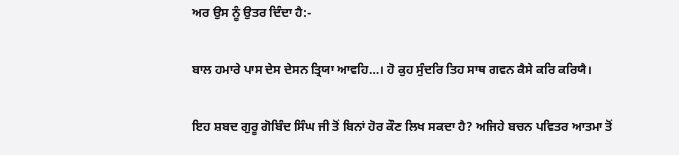ਅਰ ਉਸ ਨੂੰ ਉਤਰ ਦਿੰਦਾ ਹੈ:-

ਬਾਲ ਹਮਾਰੇ ਪਾਸ ਦੇਸ ਦੇਸਨ ਤ੍ਰਿਯਾ ਆਵਹਿ…। ਹੋ ਕੁਹ ਸੁੰਦਰਿ ਤਿਹ ਸਾਥ ਗਵਨ ਕੈਸੇ ਕਰਿ ਕਰਿਯੈ।

ਇਹ ਸ਼ਬਦ ਗੁਰੂ ਗੋਬਿੰਦ ਸਿੰਘ ਜੀ ਤੋਂ ਬਿਨਾਂ ਹੋਰ ਕੌਣ ਲਿਖ ਸਕਦਾ ਹੈ? ਅਜਿਹੇ ਬਚਨ ਪਵਿਤਰ ਆਤਮਾ ਤੋਂ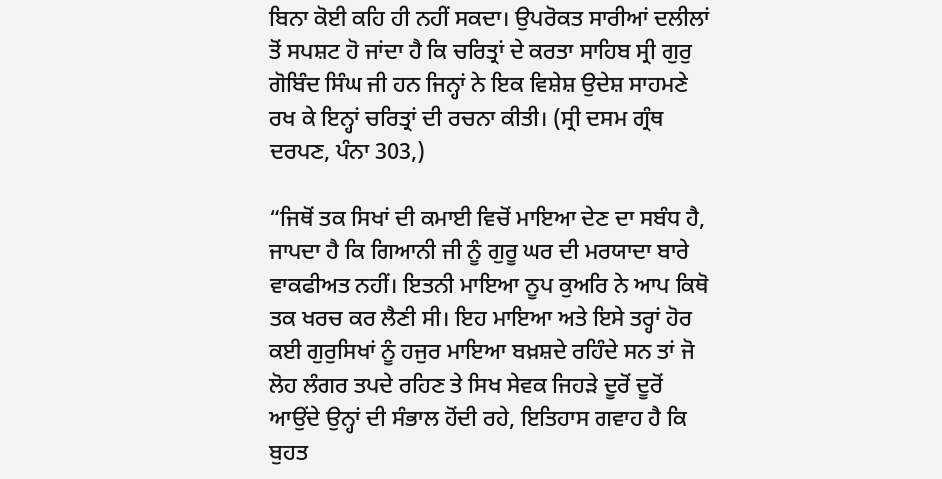ਬਿਨਾ ਕੋਈ ਕਹਿ ਹੀ ਨਹੀਂ ਸਕਦਾ। ਉਪਰੋਕਤ ਸਾਰੀਆਂ ਦਲੀਲਾਂ ਤੋਂ ਸਪਸ਼ਟ ਹੋ ਜਾਂਦਾ ਹੈ ਕਿ ਚਰਿਤ੍ਰਾਂ ਦੇ ਕਰਤਾ ਸਾਹਿਬ ਸ੍ਰੀ ਗੁਰੁ ਗੋਬਿੰਦ ਸਿੰਘ ਜੀ ਹਨ ਜਿਨ੍ਹਾਂ ਨੇ ਇਕ ਵਿਸ਼ੇਸ਼ ਉਦੇਸ਼ ਸਾਹਮਣੇ ਰਖ ਕੇ ਇਨ੍ਹਾਂ ਚਰਿਤ੍ਰਾਂ ਦੀ ਰਚਨਾ ਕੀਤੀ। (ਸ੍ਰੀ ਦਸਮ ਗ੍ਰੰਥ ਦਰਪਣ, ਪੰਨਾ 303,)

“ਜਿਥੋਂ ਤਕ ਸਿਖਾਂ ਦੀ ਕਮਾਈ ਵਿਚੋਂ ਮਾਇਆ ਦੇਣ ਦਾ ਸਬੰਧ ਹੈ, ਜਾਪਦਾ ਹੈ ਕਿ ਗਿਆਨੀ ਜੀ ਨੂੰ ਗੁਰੂ ਘਰ ਦੀ ਮਰਯਾਦਾ ਬਾਰੇ ਵਾਕਫੀਅਤ ਨਹੀਂ। ਇਤਨੀ ਮਾਇਆ ਨੂਪ ਕੁਅਰਿ ਨੇ ਆਪ ਕਿਥੋ ਤਕ ਖਰਚ ਕਰ ਲੈਣੀ ਸੀ। ਇਹ ਮਾਇਆ ਅਤੇ ਇਸੇ ਤਰ੍ਹਾਂ ਹੋਰ ਕਈ ਗੁਰੁਸਿਖਾਂ ਨੂੰ ਹਜੁਰ ਮਾਇਆ ਬਖ਼ਸ਼ਦੇ ਰਹਿੰਦੇ ਸਨ ਤਾਂ ਜੋ ਲੋਹ ਲੰਗਰ ਤਪਦੇ ਰਹਿਣ ਤੇ ਸਿਖ ਸੇਵਕ ਜਿਹੜੇ ਦੂਰੋਂ ਦੂਰੋਂ ਆਉਂਦੇ ਉਨ੍ਹਾਂ ਦੀ ਸੰਭਾਲ ਹੋਂਦੀ ਰਹੇ, ਇਤਿਹਾਸ ਗਵਾਹ ਹੈ ਕਿ ਬੁਹਤ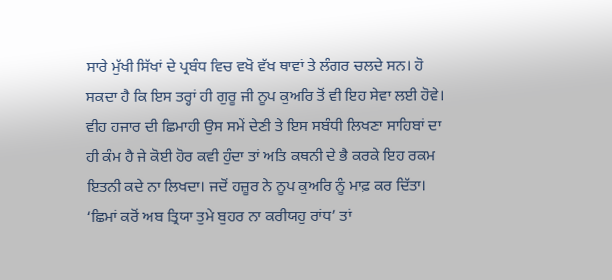ਸਾਰੇ ਮੁੱਖੀ ਸਿੱਖਾਂ ਦੇ ਪ੍ਰਬੰਧ ਵਿਚ ਵਖੋ ਵੱਖ ਥਾਵਾਂ ਤੇ ਲੰਗਰ ਚਲਦੇ ਸਨ। ਹੋ ਸਕਦਾ ਹੈ ਕਿ ਇਸ ਤਰ੍ਹਾਂ ਹੀ ਗੁਰੂ ਜੀ ਨੂਪ ਕੁਅਰਿ ਤੋਂ ਵੀ ਇਹ ਸੇਵਾ ਲਈ ਹੋਵੇ। ਵੀਹ ਹਜਾਰ ਦੀ ਛਿਮਾਹੀ ਉਸ ਸਮੇਂ ਦੇਣੀ ਤੇ ਇਸ ਸਬੰਧੀ ਲਿਖਣਾ ਸਾਹਿਬਾਂ ਦਾ ਹੀ ਕੰਮ ਹੈ ਜੇ ਕੋਈ ਹੋਰ ਕਵੀ ਹੁੰਦਾ ਤਾਂ ਅਤਿ ਕਥਨੀ ਦੇ ਭੈ ਕਰਕੇ ਇਹ ਰਕਮ ਇਤਨੀ ਕਦੇ ਨਾ ਲਿਖਦਾ। ਜਦੋਂ ਹਜ਼ੂਰ ਨੇ ਨੂਪ ਕੁਅਰਿ ਨੂੰ ਮਾਫ਼ ਕਰ ਦਿੱਤਾ। ‘ਛਿਮਾਂ ਕਰੋਂ ਅਬ ਤ੍ਰਿਯਾ ਤੁਮੇ ਬੁਹਰ ਨਾ ਕਰੀਯਹੁ ਰਾਂਧ’ ਤਾਂ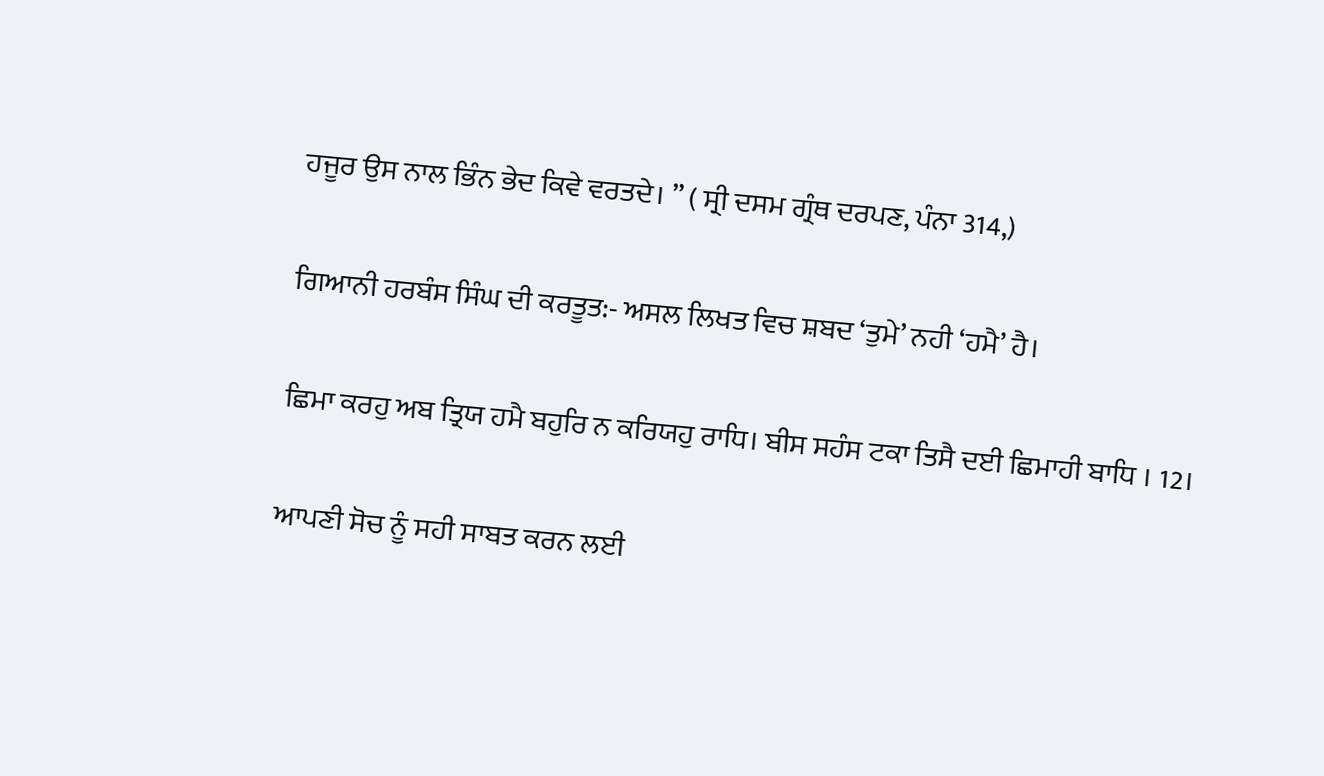ਹਜੂਰ ਉਸ ਨਾਲ ਭਿੰਨ ਭੇਦ ਕਿਵੇ ਵਰਤਦੇ। ” ( ਸ੍ਰੀ ਦਸਮ ਗ੍ਰੰਥ ਦਰਪਣ, ਪੰਨਾ 314,)

ਗਿਆਨੀ ਹਰਬੰਸ ਸਿੰਘ ਦੀ ਕਰਤੂਤ:- ਅਸਲ ਲਿਖਤ ਵਿਚ ਸ਼ਬਦ ‘ਤੁਮੇ’ ਨਹੀ ‘ਹਮੈ’ ਹੈ।

ਛਿਮਾ ਕਰਹੁ ਅਬ ਤ੍ਰਿਯ ਹਮੈ ਬਹੁਰਿ ਨ ਕਰਿਯਹੁ ਰਾਧਿ। ਬੀਸ ਸਹੰਸ ਟਕਾ ਤਿਸੈ ਦਈ ਛਿਮਾਹੀ ਬਾਧਿ । 12।

ਆਪਣੀ ਸੋਚ ਨੂੰ ਸਹੀ ਸਾਬਤ ਕਰਨ ਲਈ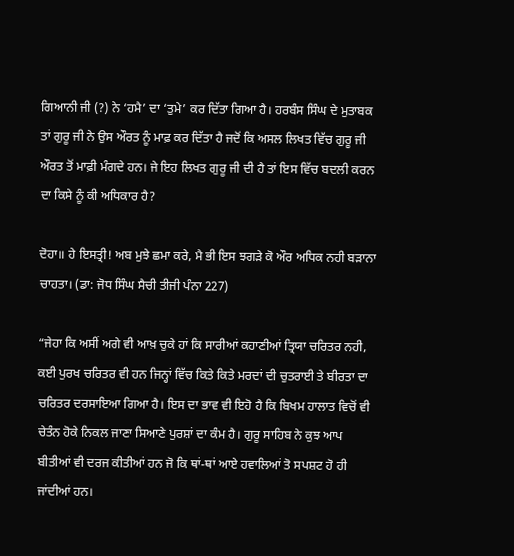ਗਿਆਨੀ ਜੀ (?) ਨੇ ‘ਹਮੈ’ ਦਾ ‘ਤੁਮੇ’ ਕਰ ਦਿੱਤਾ ਗਿਆ ਹੈ। ਹਰਬੰਸ ਸਿੰਘ ਦੇ ਮੁਤਾਬਕ ਤਾਂ ਗੁਰੂ ਜੀ ਨੇ ਉਸ ਔਰਤ ਨੂੰ ਮਾਫ਼ ਕਰ ਦਿੱਤਾ ਹੈ ਜਦੋਂ ਕਿ ਅਸਲ ਲਿਖਤ ਵਿੱਚ ਗੁਰੂ ਜੀ ਔਰਤ ਤੋਂ ਮਾਫ਼ੀ ਮੰਗਦੇ ਹਨ। ਜੇ ਇਹ ਲਿਖਤ ਗੁਰੂ ਜੀ ਦੀ ਹੈ ਤਾਂ ਇਸ ਵਿੱਚ ਬਦਲੀ ਕਰਨ ਦਾ ਕਿਸੇ ਨੂੰ ਕੀ ਅਧਿਕਾਰ ਹੈ?

ਦੋਹਾ॥ ਹੇ ਇਸਤ੍ਰੀ! ਅਬ ਮੁਝੇ ਛਮਾ ਕਰੇ, ਮੈ ਭੀ ਇਸ ਝਗੜੇ ਕੋ ਔਰ ਅਧਿਕ ਨਹੀ ਬੜਾਨਾ ਚਾਹਤਾ। (ਡਾ: ਜੋਧ ਸਿੰਘ ਸੈਚੀ ਤੀਜੀ ਪੰਨਾ 227)

“ਜੇਹਾ ਕਿ ਅਸੀਂ ਅਗੇ ਵੀ ਆਖ਼ ਚੁਕੇ ਹਾਂ ਕਿ ਸਾਰੀਆਂ ਕਹਾਣੀਆਂ ਤ੍ਰਿਯਾ ਚਰਿਤਰ ਨਹੀ, ਕਈ ਪੁਰਖ ਚਰਿਤਰ ਵੀ ਹਨ ਜਿਨ੍ਹਾਂ ਵਿੱਚ ਕਿਤੇ ਕਿਤੇ ਮਰਦਾਂ ਦੀ ਚੁਤਰਾਈ ਤੇ ਬੀਰਤਾ ਦਾ ਚਰਿਤਰ ਦਰਸਾਇਆ ਗਿਆ ਹੈ। ਇਸ ਦਾ ਭਾਵ ਵੀ ਇਹੋ ਹੈ ਕਿ ਬਿਖਮ ਹਾਲਾਤ ਵਿਚੋਂ ਵੀ ਚੇਤੰਨ ਹੋਕੇ ਨਿਕਲ ਜਾਣਾ ਸਿਆਣੇ ਪੁਰਸ਼ਾਂ ਦਾ ਕੰਮ ਹੈ। ਗੁਰੂ ਸਾਹਿਬ ਨੇ ਕੁਝ ਆਪ ਬੀਤੀਆਂ ਵੀ ਦਰਜ ਕੀਤੀਆਂ ਹਨ ਜੋ ਕਿ ਥਾਂ-ਥਾਂ ਆਏ ਹਵਾਲਿਆਂ ਤੋ ਸਪਸ਼ਟ ਹੋ ਹੀ ਜਾਂਦੀਆਂ ਹਨ।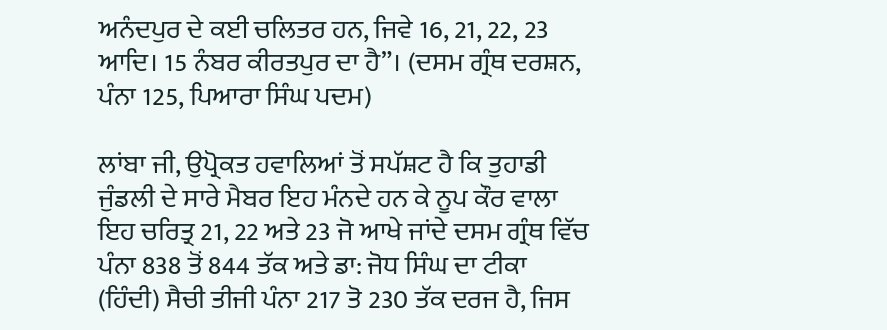ਅਨੰਦਪੁਰ ਦੇ ਕਈ ਚਲਿਤਰ ਹਨ, ਜਿਵੇ 16, 21, 22, 23 ਆਦਿ। 15 ਨੰਬਰ ਕੀਰਤਪੁਰ ਦਾ ਹੈ”। (ਦਸਮ ਗ੍ਰੰਥ ਦਰਸ਼ਨ, ਪੰਨਾ 125, ਪਿਆਰਾ ਸਿੰਘ ਪਦਮ)

ਲਾਂਬਾ ਜੀ, ਉਪ੍ਰੋਕਤ ਹਵਾਲਿਆਂ ਤੋਂ ਸਪੱਸ਼ਟ ਹੈ ਕਿ ਤੁਹਾਡੀ ਜੁੰਡਲੀ ਦੇ ਸਾਰੇ ਮੈਬਰ ਇਹ ਮੰਨਦੇ ਹਨ ਕੇ ਨੂਪ ਕੌਰ ਵਾਲਾ ਇਹ ਚਰਿਤ੍ਰ 21, 22 ਅਤੇ 23 ਜੋ ਆਖੇ ਜਾਂਦੇ ਦਸਮ ਗ੍ਰੰਥ ਵਿੱਚ ਪੰਨਾ 838 ਤੋਂ 844 ਤੱਕ ਅਤੇ ਡਾ: ਜੋਧ ਸਿੰਘ ਦਾ ਟੀਕਾ (ਹਿੰਦੀ) ਸੈਚੀ ਤੀਜੀ ਪੰਨਾ 217 ਤੋ 230 ਤੱਕ ਦਰਜ ਹੈ, ਜਿਸ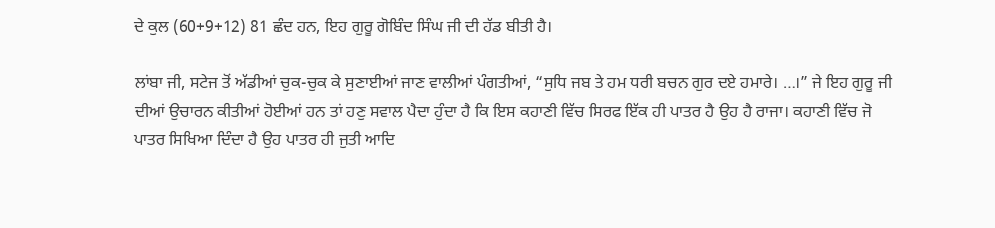ਦੇ ਕੁਲ (60+9+12) 81 ਛੰਦ ਹਨ, ਇਹ ਗੁਰੂ ਗੋਬਿੰਦ ਸਿੰਘ ਜੀ ਦੀ ਹੱਡ ਬੀਤੀ ਹੈ।

ਲਾਂਬਾ ਜੀ, ਸਟੇਜ ਤੋਂ ਅੱਡੀਆਂ ਚੁਕ-ਚੁਕ ਕੇ ਸੁਣਾਈਆਂ ਜਾਣ ਵਾਲੀਆਂ ਪੰਗਤੀਆਂ, “ਸੁਧਿ ਜਬ ਤੇ ਹਮ ਧਰੀ ਬਚਨ ਗੁਰ ਦਏ ਹਮਾਰੇ। …।” ਜੇ ਇਹ ਗੁਰੂ ਜੀ ਦੀਆਂ ਉਚਾਰਨ ਕੀਤੀਆਂ ਹੋਈਆਂ ਹਨ ਤਾਂ ਹਣੁ ਸਵਾਲ ਪੈਦਾ ਹੁੰਦਾ ਹੈ ਕਿ ਇਸ ਕਹਾਣੀ ਵਿੱਚ ਸਿਰਫ ਇੱਕ ਹੀ ਪਾਤਰ ਹੈ ਉਹ ਹੈ ਰਾਜਾ। ਕਹਾਣੀ ਵਿੱਚ ਜੋ ਪਾਤਰ ਸਿਖਿਆ ਦਿੰਦਾ ਹੈ ਉਹ ਪਾਤਰ ਹੀ ਜੁਤੀ ਆਦਿ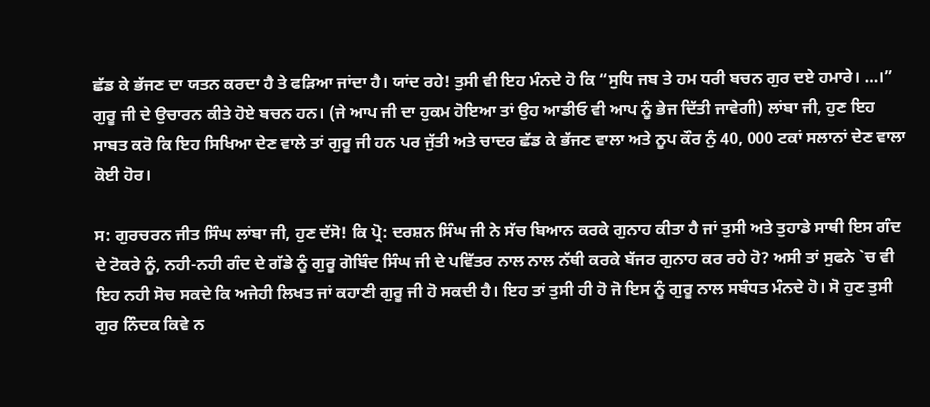ਛੱਡ ਕੇ ਭੱਜਣ ਦਾ ਯਤਨ ਕਰਦਾ ਹੈ ਤੇ ਫੜਿਆ ਜਾਂਦਾ ਹੈ। ਯਾਂਦ ਰਹੇ! ਤੁਸੀ ਵੀ ਇਹ ਮੰਨਦੇ ਹੋ ਕਿ “ਸੁਧਿ ਜਬ ਤੇ ਹਮ ਧਰੀ ਬਚਨ ਗੁਰ ਦਏ ਹਮਾਰੇ। …।” ਗੁਰੂ ਜੀ ਦੇ ਉਚਾਰਨ ਕੀਤੇ ਹੋਏ ਬਚਨ ਹਨ। (ਜੇ ਆਪ ਜੀ ਦਾ ਹੁਕਮ ਹੋਇਆ ਤਾਂ ਉਹ ਆਡੀਓ ਵੀ ਆਪ ਨੂੰ ਭੇਜ ਦਿੱਤੀ ਜਾਵੇਗੀ) ਲਾਂਬਾ ਜੀ, ਹੁਣ ਇਹ ਸਾਬਤ ਕਰੋ ਕਿ ਇਹ ਸਿਖਿਆ ਦੇਣ ਵਾਲੇ ਤਾਂ ਗੁਰੂ ਜੀ ਹਨ ਪਰ ਜੁੱਤੀ ਅਤੇ ਚਾਦਰ ਛੱਡ ਕੇ ਭੱਜਣ ਵਾਲਾ ਅਤੇ ਨੂਪ ਕੌਰ ਨੁੰ 40, 000 ਟਕਾਂ ਸਲਾਨਾਂ ਦੇਣ ਵਾਲਾ ਕੋਈ ਹੋਰ।

ਸ: ਗੁਰਚਰਨ ਜੀਤ ਸਿੰਘ ਲਾਂਬਾ ਜੀ, ਹੁਣ ਦੱਸੋ! ਕਿ ਪ੍ਰੋ: ਦਰਸ਼ਨ ਸਿੰਘ ਜੀ ਨੇ ਸੱਚ ਬਿਆਨ ਕਰਕੇ ਗੁਨਾਹ ਕੀਤਾ ਹੈ ਜਾਂ ਤੁਸੀ ਅਤੇ ਤੁਹਾਡੇ ਸਾਥੀ ਇਸ ਗੰਦ ਦੇ ਟੋਕਰੇ ਨੂੰ, ਨਹੀ-ਨਹੀ ਗੰਦ ਦੇ ਗੱਡੇ ਨੂੰ ਗੁਰੂ ਗੋਬਿੰਦ ਸਿੰਘ ਜੀ ਦੇ ਪਵਿੱਤਰ ਨਾਲ ਨਾਲ ਨੱਥੀ ਕਰਕੇ ਬੱਜਰ ਗੁਨਾਹ ਕਰ ਰਹੇ ਹੋ? ਅਸੀ ਤਾਂ ਸੁਫਨੇ `ਚ ਵੀ ਇਹ ਨਹੀ ਸੋਚ ਸਕਦੇ ਕਿ ਅਜੇਹੀ ਲਿਖਤ ਜਾਂ ਕਹਾਣੀ ਗੁਰੂ ਜੀ ਹੋ ਸਕਦੀ ਹੈ। ਇਹ ਤਾਂ ਤੁਸੀ ਹੀ ਹੋ ਜੋ ਇਸ ਨੂੰ ਗੁਰੂ ਨਾਲ ਸਬੰਧਤ ਮੰਨਦੇ ਹੋ। ਸੋ ਹੁਣ ਤੁਸੀ ਗੁਰ ਨਿੰਦਕ ਕਿਵੇ ਨ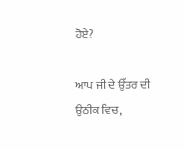ਹੋਏ?

ਆਪ ਜੀ ਦੇ ਉੱਤਰ ਦੀ ਉਠੀਕ ਵਿਚ,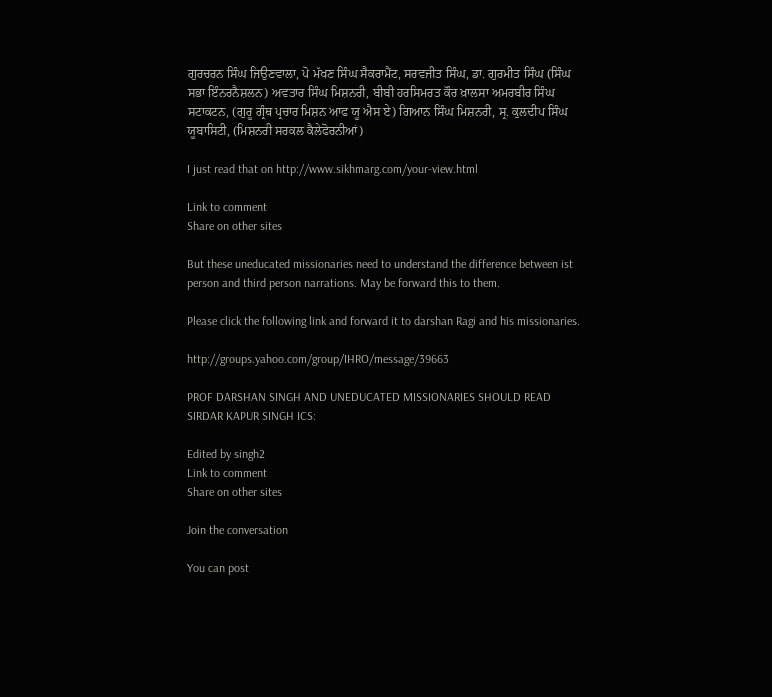ਗੁਰਚਰਨ ਸਿੰਘ ਜਿਉਣਵਾਲਾ, ਪੋ ਮੱਖਣ ਸਿੰਘ ਸੈਕਰਾਮੈਂਟ, ਸਰਵਜੀਤ ਸਿੰਘ, ਡਾ. ਗੁਰਮੀਤ ਸਿੰਘ (ਸਿੰਘ ਸਭਾ ਇੰਨਰਨੈਸ਼ਲਨ) ਅਵਤਾਰ ਸਿੰਘ ਮਿਸ਼ਨਰੀ, ਬੀਬੀ ਹਰਸਿਮਰਤ ਕੌਰ ਖ਼ਾਲਸਾ ਅਮਰਬੀਰ ਸਿੰਘ ਸਟਾਕਟਨ, (ਗੁਰੂ ਗ੍ਰੰਥ ਪ੍ਰਚਾਰ ਮਿਸ਼ਨ ਆਫ ਯੂ ਐਸ ਏ) ਗਿਆਨ ਸਿੰਘ ਮਿਸ਼ਨਰੀ, ਸ੍ਰ. ਕੁਲਦੀਪ ਸਿੰਘ ਯੂਬਾਸਿਟੀ, (ਮਿਸ਼ਨਰੀ ਸਰਕਲ ਕੈਲੇਫੋਰਨੀਆਂ)

I just read that on http://www.sikhmarg.com/your-view.html

Link to comment
Share on other sites

But these uneducated missionaries need to understand the difference between ist person and third person narrations. May be forward this to them.

Please click the following link and forward it to darshan Ragi and his missionaries.

http://groups.yahoo.com/group/IHRO/message/39663

PROF DARSHAN SINGH AND UNEDUCATED MISSIONARIES SHOULD READ SIRDAR KAPUR SINGH ICS:

Edited by singh2
Link to comment
Share on other sites

Join the conversation

You can post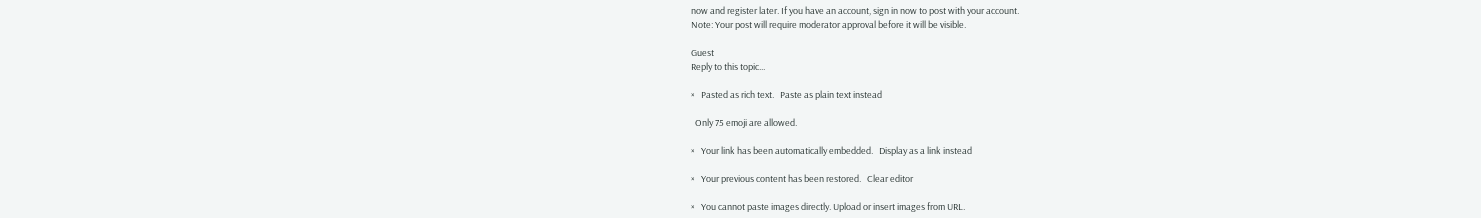now and register later. If you have an account, sign in now to post with your account.
Note: Your post will require moderator approval before it will be visible.

Guest
Reply to this topic...

×   Pasted as rich text.   Paste as plain text instead

  Only 75 emoji are allowed.

×   Your link has been automatically embedded.   Display as a link instead

×   Your previous content has been restored.   Clear editor

×   You cannot paste images directly. Upload or insert images from URL.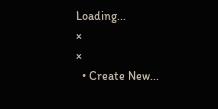Loading...
×
×
  • Create New...